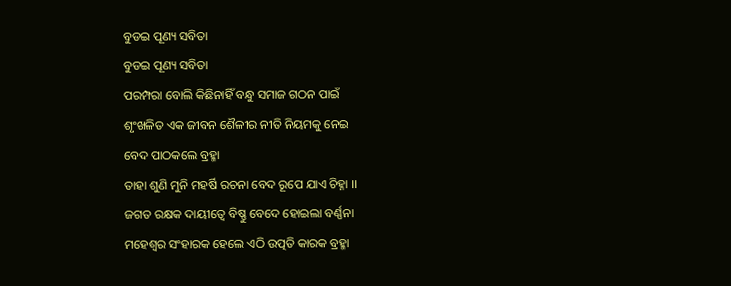ବୁଡଇ ପୂଣ୍ୟ ସବିତା
ବୁଡଇ ପୂଣ୍ୟ ସବିତା
ପରମ୍ପରା ବୋଲି କିଛିନାହିଁ ବନ୍ଧୁ ସମାଜ ଗଠନ ପାଇଁ
ଶୃଂଖଳିତ ଏକ ଜୀବନ ଶୈଳୀର ନୀତି ନିୟମକୁ ନେଇ
ବେଦ ପାଠକଲେ ବ୍ରହ୍ମା
ତାହା ଶୁଣି ମୁନି ମହର୍ଷି ରଚନା ବେଦ ରୂପେ ଯାଏ ଚିହ୍ନା ।।
ଜଗତ ରକ୍ଷକ ଦାୟୀତ୍ଵେ ବିଷ୍ଣୁ ବେଦେ ହୋଇଲା ବର୍ଣ୍ଣନା
ମହେଶ୍ଵର ସଂହାରକ ହେଲେ ଏଠି ଉତ୍ପତି କାରକ ବ୍ରହ୍ମା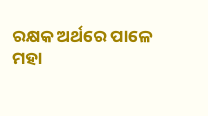ରକ୍ଷକ ଅର୍ଥରେ ପାଳେ
ମହା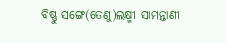ବିଷ୍ଣୁ ସଙ୍ଗେ(ତେଣୁ)ଲକ୍ଷ୍ମୀ ସାମନ୍ତାଣୀ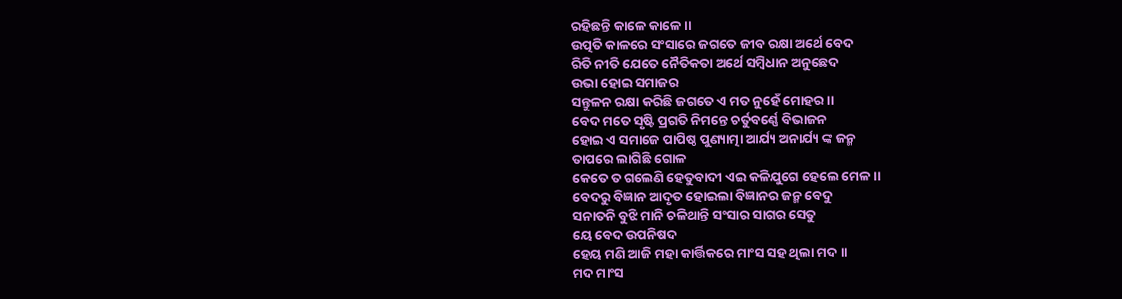ରହିଛନ୍ତି କାଳେ କାଳେ ।।
ଉତ୍ପତି କାଳରେ ସଂସାରେ ଜଗତେ ଜୀବ ରକ୍ଷା ଅର୍ଥେ ବେଦ
ରିତି ନୀତି ଯେତେ ନୈତିକତା ଅର୍ଥେ ସମ୍ଵିଧାନ ଅନୁଛେଦ
ଉଭା ହୋଇ ସମାଜର
ସନ୍ତୁଳନ ରକ୍ଷା କରିଛି ଜଗତେ ଏ ମତ ନୁହେଁ ମୋହର ।।
ବେଦ ମତେ ସୃଷ୍ଟି ପ୍ରଗତି ନିମନ୍ତେ ଚର୍ତୁବର୍ଣ୍ଣେ ବିଭାଜନ
ହୋଇ ଏ ସମାଜେ ପାପିଷ୍ଠ ପୁଣ୍ୟାତ୍ମା ଆର୍ଯ୍ୟ ଅନାର୍ଯ୍ୟ ଙ୍କ ଜନ୍ମ
ତାପରେ ଲାଗିଛି ଗୋଳ
କେତେ ତ ଗଲେଣି ହେତୁବାଦୀ ଏଇ କଳିଯୁଗେ ହେଲେ ମେଳ ।।
ବେଦରୁ ବିଜ୍ଞାନ ଆଦୃତ ହୋଇଲା ବିଜ୍ଞାନର ଜନ୍ମ ବେଦୁ
ସନାତନି ବୁଝି ମାନି ଚଳିଥାନ୍ତି ସଂସାର ସାଗର ସେତୁ
ୟେ ବେଦ ଉପନିଷଦ
ହେୟ ମଣି ଆଜି ମହା କାର୍ତ୍ତିକରେ ମାଂସ ସହ ଥିଲା ମଦ ।।
ମଦ ମାଂସ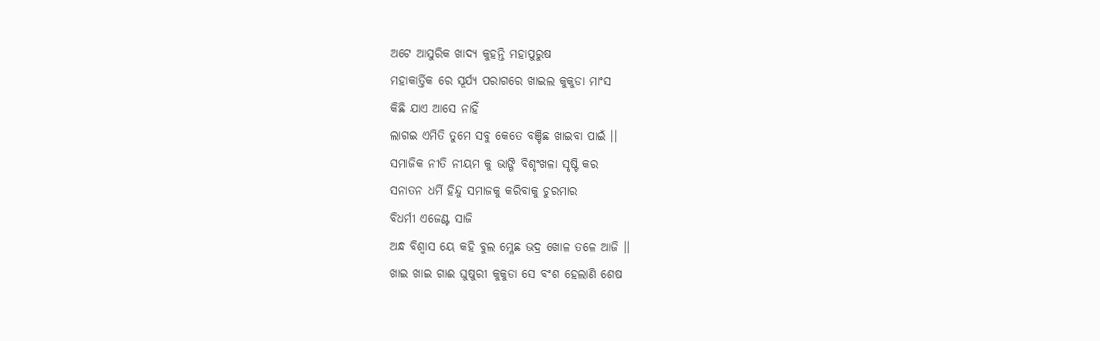ଅଟେ ଆସୁରିକ ଖାଦ୍ୟ କୁହନ୍ତି ମହାପୁରୁଷ
ମହାକାର୍ତ୍ତିକ ରେ ସୂର୍ଯ୍ୟ ପରାଗରେ ଖାଇଲ କୁକୁଡା ମାଂସ
କିଛି ଯାଏ ଆସେ ନାହିଁ
ଲାଗଇ ଏମିତି ତୁମେ ସବୁ କେତେ ବଞ୍ଚିଛ ଖାଇବା ପାଇଁ ।।
ସମାଜିକ ନୀତି ନୀୟମ କୁ ଭାଙ୍ଗି ବିଶୃଂଖଳା ସୃଷ୍ଟି କର
ସନାତନ ଧର୍ମି ହିନ୍ଦୁ ସମାଜକୁ କରିବାକୁ ଚୁରମାର
ବିଧର୍ମୀ ଏଜେଣ୍ଟ ସାଜି
ଅନ୍ଧ ବିଶ୍ଵାସ ୟେ କହି ବୁଲ ମ୍ଳେଛ ଭଦ୍ର ଖୋଳ ତଳେ ଆଜି ।।
ଖାଇ ଖାଇ ଗାଈ ଘୁଷୁରୀ କୁକୁଡା ସେ ବଂଶ ହେଲାଣି ଶେଷ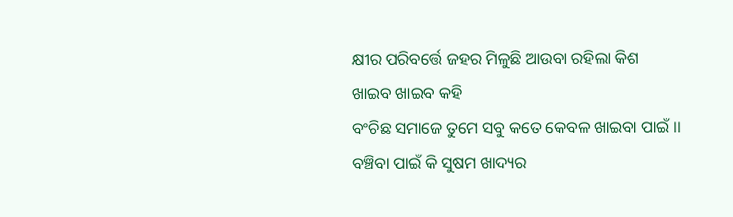କ୍ଷୀର ପରିବର୍ତ୍ତେ ଜହର ମିଳୁଛି ଆଉବା ରହିଲା କିଶ
ଖାଇବ ଖାଇବ କହି
ବଂଚିଛ ସମାଜେ ତୁମେ ସବୁ କତେ କେବଳ ଖାଇବା ପାଇଁ ।।
ବଞ୍ଚିବା ପାଇଁ କି ସୁଷମ ଖାଦ୍ୟର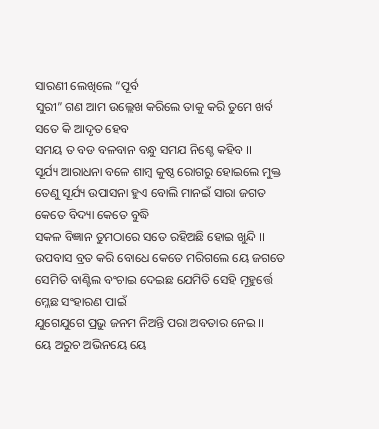ସାରଣୀ ଲେଖିଲେ “ପୂର୍ବ
ସୁରୀ” ଗଣ ଆମ ଉଲ୍ଲେଖ କରିଲେ ତାକୁ କରି ତୁମେ ଖର୍ବ
ସତେ କି ଆଦୃତ ହେବ
ସମୟ ତ ବଡ ବଳବାନ ବନ୍ଧୁ ସମଯ ନିଶ୍ଚେ କହିବ ।।
ସୂର୍ଯ୍ୟ ଆରାଧନା ବଳେ ଶାମ୍ଵ କୁଷ୍ଠ ରୋଗରୁ ହୋଇଲେ ମୁକ୍ତ
ତେଣୁ ସୂର୍ଯ୍ୟ ଉପାସନା ହୁଏ ବୋଲି ମାନଇଁ ସାରା ଜଗତ
କେତେ ବିଦ୍ୟା କେତେ ବୁଦ୍ଧି
ସକଳ ବିଜ୍ଞାନ ତୁମଠାରେ ସତେ ରହିଅଛି ହୋଇ ଖୁନ୍ଦି ।।
ଉପବାସ ବ୍ରତ କରି ବୋଧେ କେତେ ମରିଗଲେ ୟେ ଜଗତେ
ସେମିତି ବାଣ୍ଟିଲ ବଂଚାଇ ଦେଇଛ ଯେମିତି ସେହି ମୂହୁର୍ତ୍ତେ
ମ୍ଳେଛ ସଂହାରଣ ପାଇଁ
ଯୁଗେଯୁଗେ ପ୍ରଭୁ ଜନମ ନିଅନ୍ତି ପରା ଅବତାର ନେଇ ।।
ୟେ ଅରୁଚ ଅଭିନୟେ ୟେ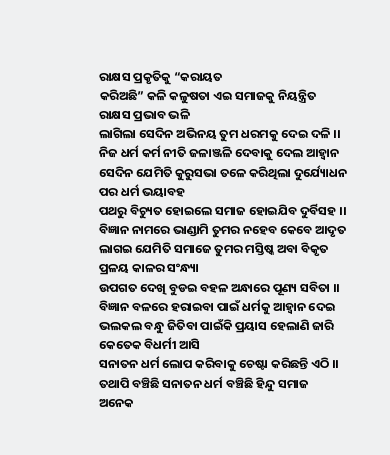ରାକ୍ଷସ ପ୍ରକୃତିକୁ “କରାୟତ
କରିଅଛି” କଳି କଳୁଷତା ଏଇ ସମାଜକୁ ନିୟନ୍ତ୍ରିତ
ରାକ୍ଷସ ପ୍ରଭାବ ଭଳି
ଲାଗିଲା ସେଦିନ ଅଭିନୟ ତୁମ ଧରମକୁ ଦେଇ ଦଳି ।।
ନିଜ ଧର୍ମ କର୍ମ ନୀତି ଜଳାଞ୍ଜଳି ଦେବାକୁ ଦେଲ ଆହ୍ଵାନ
ସେଦିନ ଯେମିତି କୁରୁସଭା ତଳେ କରିଥିଲା ଦୁର୍ଯ୍ୟୋଧନ
ପର ଧର୍ମ ଭୟାବହ
ପଥରୁ ବିଚ୍ୟୁତ ହୋଇଲେ ସମାଜ ହୋଇଯିବ ଦୁର୍ବିସହ ।।
ବିଜ୍ଞାନ ନାମରେ ଭାଣ୍ଡାମି ତୁମର ନହେବ କେବେ ଆଦୃତ
ଲାଗଇ ଯେମିତି ସମାଜେ ତୁମର ମସ୍ତିଷ୍କ ଅବା ବିକୃତ
ପ୍ରଳୟ କାଳର ସଂନ୍ଧ୍ୟା
ଉପଗତ ଦେଖି ବୁଡଇ ବହଳ ଅନ୍ଧାରେ ପୂଣ୍ୟ ସବିତା ।।
ବିଜ୍ଞାନ ବଳରେ ହରାଇବା ପାଇଁ ଧର୍ମକୁ ଆହ୍ଵାନ ଦେଇ
ଭଲକଲ ବନ୍ଧୁ ଜିତିବା ପାଇଁକି ପ୍ରୟାସ ହେଲାଣି ଜାରି
କେତେକ ବିଧର୍ମୀ ଆସି
ସନାତନ ଧର୍ମ ଲୋପ କରିବାକୁ ଚେଷ୍ଟା କରିଛନ୍ତି ଏଠି ।।
ତଥାପି ବଞ୍ଚିଛି ସନାତନ ଧର୍ମ ବଞ୍ଚିଛି ହିନ୍ଦୁ ସମାଜ
ଅନେକ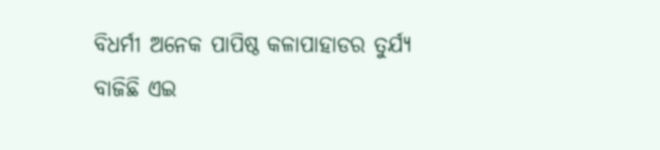ବିଧର୍ମୀ ଅନେକ ପାପିଷ୍ଠ କଳାପାହାଡର ତୁର୍ଯ୍ୟ
ବାଜିଛି ଏଇ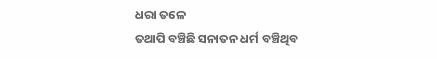ଧରା ତଳେ
ତଥାପି ବଞ୍ଚିଛି ସନାତନ ଧର୍ମ ବଞ୍ଚିଥିବ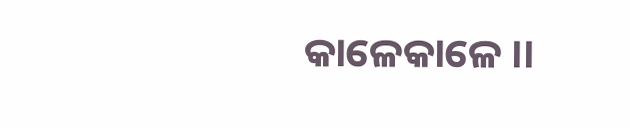କାଳେକାଳେ ।।